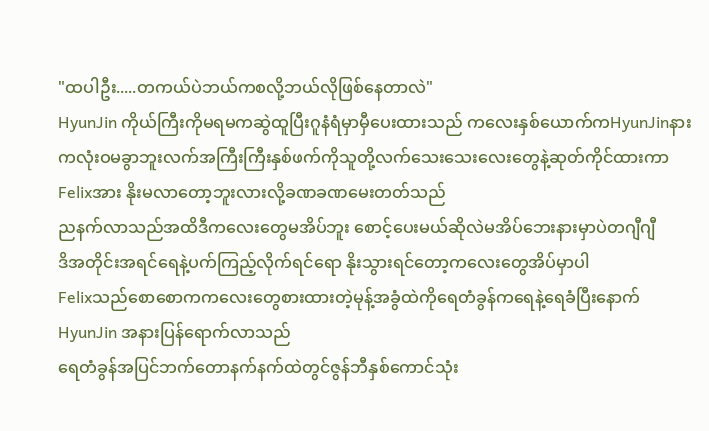"ထပါဦး.....တကယ်ပဲဘယ်ကစလို့ဘယ်လိုဖြစ်နေတာလဲ"
HyunJin ကိုယ်ကြီးကိုမရမကဆွဲထူပြီးဂူနံရံမှာမှီပေးထားသည် ကလေးနှစ်ယောက်ကHyunJinနားကလုံးဝမခွာဘူးလက်အကြီးကြီးနှစ်ဖက်ကိုသူတို့လက်သေးသေးလေးတွေနဲ့ဆုတ်ကိုင်ထားကာFelixအား နိုးမလာတော့ဘူးလားလို့ခဏခဏမေးတတ်သည်
ညနက်လာသည်အထိဒီကလေးတွေမအိပ်ဘူး စောင့်ပေးမယ်ဆိုလဲမအိပ်ဘေးနားမှာပဲတဂျီဂျီ
ဒိအတိုင်းအရင်ရေနဲ့ပက်ကြည့်လိုက်ရင်ရော နိုးသွားရင်တော့ကလေးတွေအိပ်မှာပါ
Felixသည်စောစောကကလေးတွေစားထားတဲ့မုန့်အခွံထဲကိုရေတံခွန်ကရေနဲ့ရေခံပြီးနောက် HyunJin အနားပြန်ရောက်လာသည်
ရေတံခွန်အပြင်ဘက်တောနက်နက်ထဲတွင်ဇွန်ဘီနှစ်ကောင်သုံး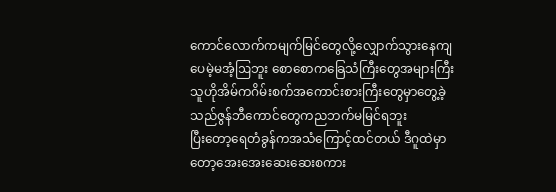ကောင်လောက်ကမျက်မြင်တွေလို့လျှောက်သွားနေကျပေမဲ့မအံ့ဩဘူး စောစောကခြေသံကြီးတွေအများကြီး
သူဟိုအိမ်ကဂိမ်းစက်အကောင်းစားကြီးတွေမှာတွေ့ခဲ့သည်ဇွန်ဘီကောင်တွေကညဘက်မမြင်ရဘူး
ပြီးတော့ရေတံခွန်ကအသံကြောင့်ထင်တယ် ဒီဂူထဲမှာတော့အေးအေးဆေးဆေးစကား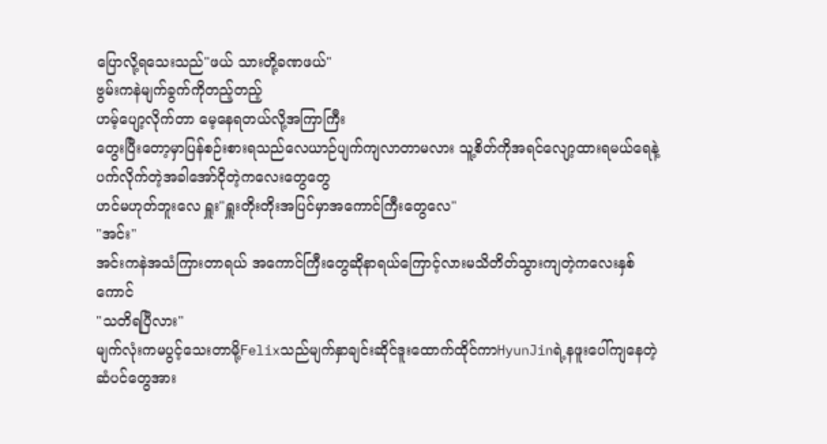ပြောလို့ရသေးသည်"ဖယ် သားတို့ခဏဖယ်"
ဗွမ်းကနဲမျက်ခွက်ကိုတည့်တည့်
ဟမ့်ပျော့လိုက်တာ မေ့နေရတယ်လို့အကြာကြီး
တွေးပြီးတော့မှာပြန်စဉ်းစားရသည်လေယာဉ်ပျက်ကျလာတာမလား သူ့စိတ်ကိုအရင်လျော့ထားရမယ်ရေနဲ့ပက်လိုက်တဲ့အခါအော်ငိုတဲ့ကလေးတွေတွေ
ဟင်မဟုတ်ဘူးလေ ရှူး"ရှူးတိုးတိုးအပြင်မှာအကောင်ကြီးတွေလေ"
"အင်း"
အင်းကနဲအသံကြားတာရယ် အကောင်ကြီးတွေဆိုနာရယ်ကြောင့်လားမသိတိတ်သွားကျတဲ့ကလေးနှစ်ကောင်
"သတိရပြီလား"
မျက်လုံးကမပွင့်သေးတာမို့Felixသည်မျက်နှာချင်းဆိုင်ဒူးထောက်ထိုင်ကာHyunJinရဲ့နဖူးပေါ်ကျနေတဲ့ဆံပင်တွေအား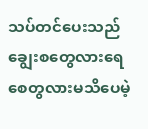သပ်တင်ပေးသည် ချွေးစတွေလားရေစေတွလားမသိပေမဲ့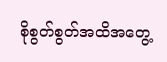စိုစွတ်စွတ်အထိအတွေ့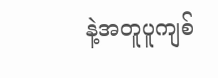နဲ့အတူပူကျစ်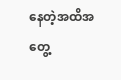နေတဲ့အထိအတွေ့